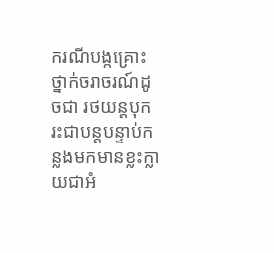ករណីបង្កគ្រោះថ្នាក់ចរាចរណ៍ដូចជា រថយន្តបុករះជាបន្ដបន្ទាប់កន្លងមកមានខ្លះក្លាយជាអំ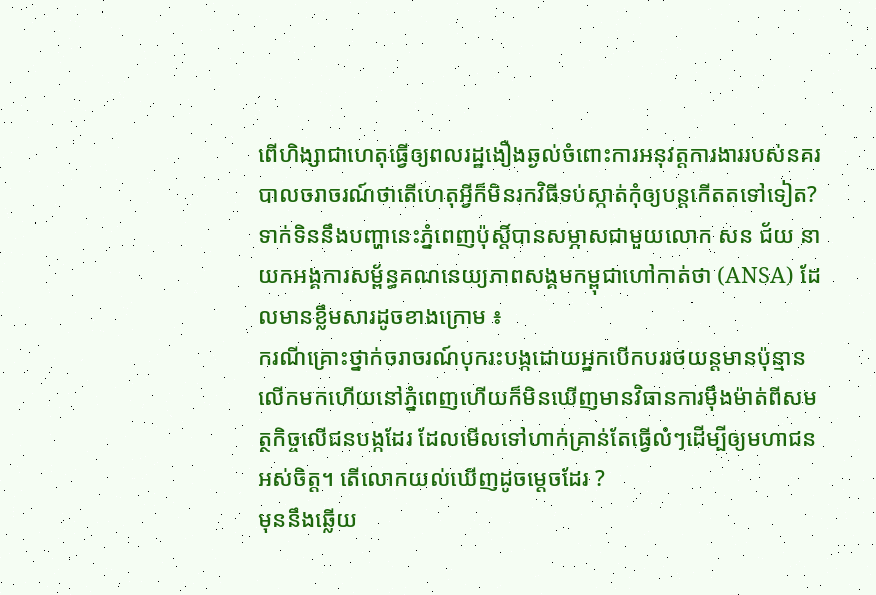ពើហិង្សាជាហេតុធ្វើឲ្យពលរដ្ឋងឿងឆ្ងល់ចំពោះការអនុវត្តការងាររបស់នគរបាលចរាចរណ៍ថាតើហេតុអ្វីក៏មិនរកវិធីទប់ស្កាត់កុំឲ្យបន្ដកើតតទៅទៀត?
ទាក់ទិននឹងបញ្ហានេះភ្នំពេញប៉ុស្តិ៍បានសម្ភាសជាមួយលោក សន ជ័យ នាយកអង្គការសម្ព័ន្ធគណនេយ្យភាពសង្គមកម្ពុជាហៅកាត់ថា (ANSA) ដែលមានខ្លឹមសារដូចខាងក្រោម ៖
ករណីគ្រោះថ្នាក់ចរាចរណ៍បុករះបង្កដោយអ្នកបើកបររថយន្តមានប៉ុន្មានលើកមកហើយនៅភ្នំពេញហើយក៏មិនឃើញមានវិធានការម៉ឹងម៉ាត់ពីសមត្ថកិច្ចលើជនបង្កដែរ ដែលមើលទៅហាក់គ្រាន់តែធ្វើលំៗដើម្បីឲ្យមហាជនអស់ចិត្ត។ តើលោកយល់ឃើញដូចម្តេចដែរ ?
មុននឹងឆ្លើយ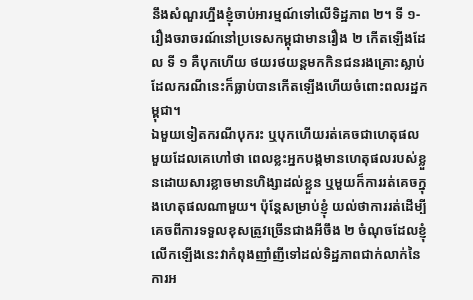នឹងសំណួរហ្នឹងខ្ញុំចាប់អារម្មណ៍ទៅលើទិដ្ឋភាព ២។ ទី ១- រឿងចរាចរណ៍នៅប្រទេសកម្ពុជាមានរឿង ២ កើតឡើងដែល ទី ១ គឺបុកហើយ ថយរថយន្តមកកិនជនរងគ្រោះស្លាប់ដែលករណីនេះក៏ធ្លាប់បានកើតឡើងហើយចំពោះពលរដ្ឋកម្ពុជា។
ឯមួយទៀតករណីបុករះ ឬបុកហើយរត់គេចជាហេតុផលមួយដែលគេហៅថា ពេលខ្លះអ្នកបង្កមានហេតុផលរបស់ខ្លួនដោយសារខ្លាចមានហិង្សាដល់ខ្លួន ឬមួយក៏ការរត់គេចក្នុងហេតុផលណាមួយ។ ប៉ុន្តែសម្រាប់ខ្ញុំ យល់ថាការរត់ដើម្បីគេចពីការទទួលខុសត្រូវច្រើនជាងអីចឹង ២ ចំណុចដែលខ្ញុំលើកឡើងនេះវាកំពុងញាំញីទៅដល់ទិដ្ឋភាពជាក់លាក់នៃការអ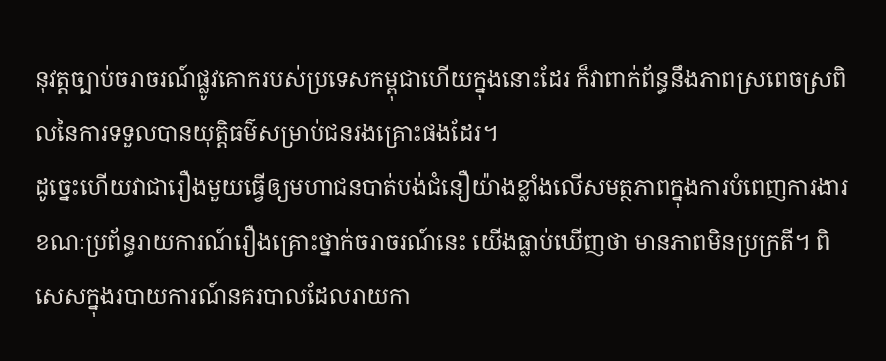នុវត្តច្បាប់ចរាចរណ៍ផ្លូវគោករបស់ប្រទេសកម្ពុជាហើយក្នុងនោះដែរ ក៏វាពាក់ព័ន្ធនឹងភាពស្រពេចស្រពិលនៃការទទួលបានយុត្តិធម៌សម្រាប់ជនរងគ្រោះផងដែរ។
ដូច្នេះហើយវាជារឿងមួយធ្វើឲ្យមហាជនបាត់បង់ជំនឿយ៉ាងខ្លាំងលើសមត្ថភាពក្នុងការបំពេញការងារ ខណៈប្រព័ន្ធរាយការណ៍រឿងគ្រោះថ្នាក់ចរាចរណ៍នេះ យើងធ្លាប់ឃើញថា មានភាពមិនប្រក្រតី។ ពិសេសក្នុងរបាយការណ៍នគរបាលដែលរាយកា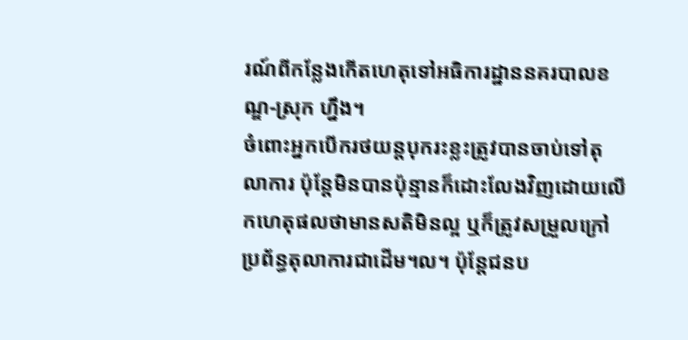រណ៍ពីកន្លែងកើតហេតុទៅអធិការដ្ឋាននគរបាលខណ្ឌ-ស្រុក ហ្នឹង។
ចំពោះអ្នកបើករថយន្តបុករះខ្លះត្រូវបានចាប់ទៅតុលាការ ប៉ុន្តែមិនបានប៉ុន្មានក៏ដោះលែងវិញដោយលើកហេតុផលថាមានសតិមិនល្អ ឬក៏ត្រូវសម្រួលក្រៅប្រព័ន្ធតុលាការជាដើម។ល។ ប៉ុន្តែជនប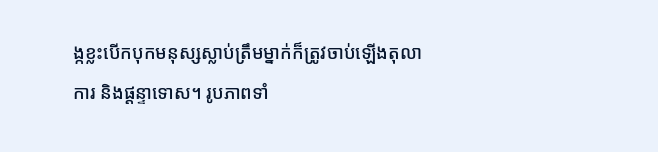ង្កខ្លះបើកបុកមនុស្សស្លាប់ត្រឹមម្នាក់ក៏ត្រូវចាប់ឡើងតុលាការ និងផ្តន្ទាទោស។ រូបភាពទាំ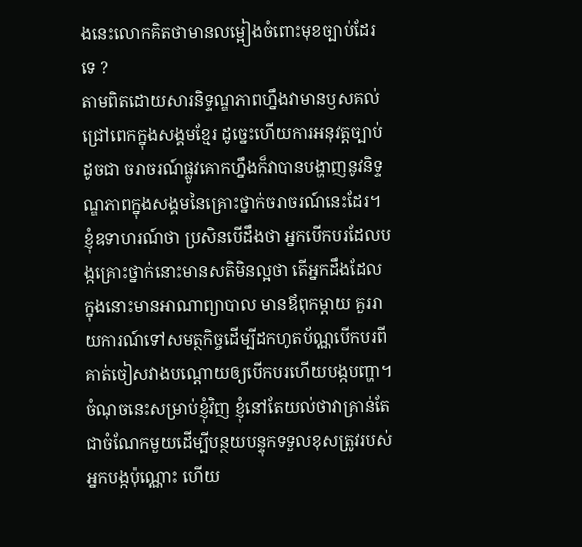ងនេះលោកគិតថាមានលម្អៀងចំពោះមុខច្បាប់ដែរទេ ?
តាមពិតដោយសារនិទ្ទណ្ឌភាពហ្នឹងវាមានឫសគល់ជ្រៅពេកក្នុងសង្គមខ្មែរ ដូច្នេះហើយការអនុវត្តច្បាប់ដូចជា ចរាចរណ៍ផ្លូវគោកហ្នឹងក៏វាបានបង្ហាញនូវនិទ្ទណ្ឌភាពក្នុងសង្គមនៃគ្រោះថ្នាក់ចរាចរណ៍នេះដែរ។ ខ្ញុំឧទាហរណ៍ថា ប្រសិនបើដឹងថា អ្នកបើកបរដែលបង្កគ្រោះថ្នាក់នោះមានសតិមិនល្អថា តើអ្នកដឹងដែលក្នុងនោះមានអាណាព្យាបាល មានឪពុកម្តាយ គួររាយការណ៍ទៅសមត្ថកិច្ចដើម្បីដកហូតប័ណ្ណបើកបរពីគាត់ចៀសវាងបណ្តោយឲ្យបើកបរហើយបង្កបញ្ហា។
ចំណុចនេះសម្រាប់ខ្ញុំវិញ ខ្ញុំនៅតែយល់ថាវាគ្រាន់តែជាចំណែកមួយដើម្បីបន្ថយបន្ទុកទទួលខុសត្រូវរបស់អ្នកបង្កប៉ុណ្ណោះ ហើយ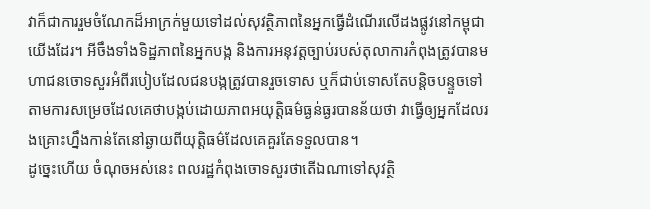វាក៏ជាការរួមចំណែកដ៏អាក្រក់មួយទៅដល់សុវត្ថិភាពនៃអ្នកធ្វើដំណើរលើដងផ្លូវនៅកម្ពុជាយើងដែរ។ អីចឹងទាំងទិដ្ឋភាពនៃអ្នកបង្ក និងការអនុវត្តច្បាប់របស់តុលាការកំពុងត្រូវបានមហាជនចោទសួរអំពីរបៀបដែលជនបង្កត្រូវបានរួចទោស ឬក៏ជាប់ទោសតែបន្តិចបន្ទួចទៅតាមការសម្រេចដែលគេថាបង្កប់ដោយភាពអយុត្តិធម៌ធ្ងន់ធ្ងរបានន័យថា វាធ្វើឲ្យអ្នកដែលរងគ្រោះហ្នឹងកាន់តែនៅឆ្ងាយពីយុត្តិធម៌ដែលគេគួរតែទទួលបាន។
ដូច្នេះហើយ ចំណុចអស់នេះ ពលរដ្ឋកំពុងចោទសួរថាតើឯណាទៅសុវត្ថិ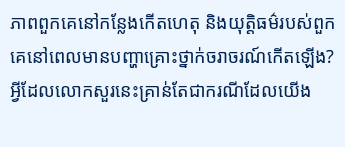ភាពពួកគេនៅកន្លែងកើតហេតុ និងយុត្តិធម៌របស់ពួកគេនៅពេលមានបញ្ហាគ្រោះថ្នាក់ចរាចរណ៍កើតឡើង? អ្វីដែលលោកសួរនេះគ្រាន់តែជាករណីដែលយើង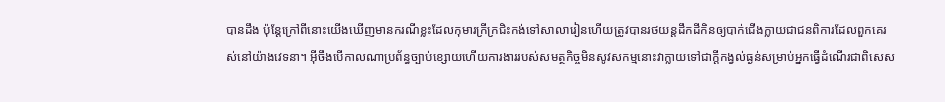បានដឹង ប៉ុន្តែក្រៅពីនោះយើងឃើញមានករណីខ្លះដែលកុមារក្រីក្រជិះកង់ទៅសាលារៀនហើយត្រូវបានរថយន្តដឹកដីកិនឲ្យបាក់ជើងក្លាយជាជនពិការដែលពួកគេរស់នៅយ៉ាងវេទនា។ អ៊ីចឹងបើកាលណាប្រព័ន្ធច្បាប់ខ្សោយហើយការងាររបស់សមត្ថកិច្ចមិនសូវសកម្មនោះវាក្លាយទៅជាក្តីកង្វល់ធ្ងន់សម្រាប់អ្នកធ្វើដំណើរជាពិសេស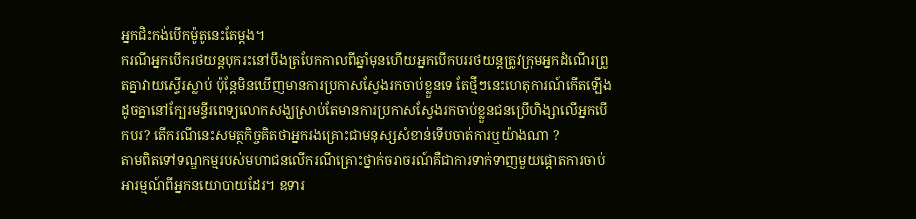អ្នកជិះកង់បើកម៉ូតូនេះតែម្តង។
ករណីអ្នកបើករថយន្តបុករះនៅបឹងត្របែកកាលពីឆ្នាំមុនហើយអ្នកបើកបររថយន្តត្រូវក្រុមអ្នកដំណើរព្រួតគ្នាវាយស្ទើរស្លាប់ ប៉ុន្តែមិនឃើញមានការប្រកាសស្វែងរកចាប់ខ្លួនទេ តែថ្មីៗនេះហេតុការណ៍កើតឡើងដូចគ្នានៅក្បែរមន្ទីរពេទ្យលោកសង្ឃស្រាប់តែមានការប្រកាសស្វែងរកចាប់ខ្លួនជនប្រើហិង្សាលើអ្នកបើកបរ? តើករណីនេះសមត្ថកិច្ចគិតថាអ្នករងគ្រោះជាមនុស្សសំខាន់ទើបចាត់ការឬយ៉ាងណា ?
តាមពិតទៅទណ្ឌកម្មរបស់មហាជនលើករណីគ្រោះថ្នាក់ចរាចរណ៍គឺជាការទាក់ទាញមួយផ្តោតការចាប់អារម្មណ៍ពីអ្នកនយោបាយដែរ។ ឧទារ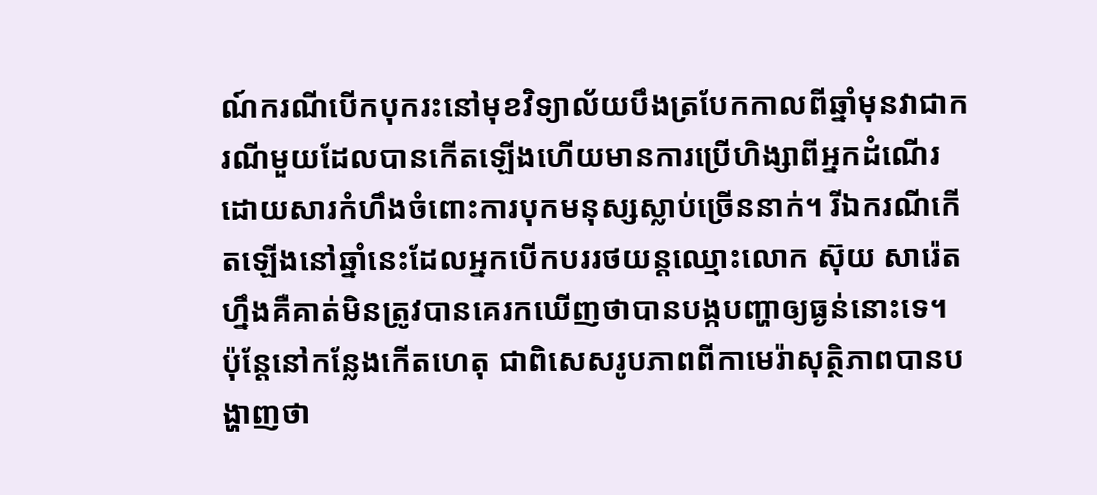ណ៍ករណីបើកបុករះនៅមុខវិទ្យាល័យបឹងត្របែកកាលពីឆ្នាំមុនវាជាករណីមួយដែលបានកើតឡើងហើយមានការប្រើហិង្សាពីអ្នកដំណើរ ដោយសារកំហឹងចំពោះការបុកមនុស្សស្លាប់ច្រើននាក់។ រីឯករណីកើតឡើងនៅឆ្នាំនេះដែលអ្នកបើកបររថយន្តឈ្មោះលោក ស៊ុយ សារ៉េត ហ្នឹងគឺគាត់មិនត្រូវបានគេរកឃើញថាបានបង្កបញ្ហាឲ្យធ្ងន់នោះទេ។
ប៉ុន្តែនៅកន្លែងកើតហេតុ ជាពិសេសរូបភាពពីកាមេរ៉ាសុត្ថិភាពបានបង្ហាញថា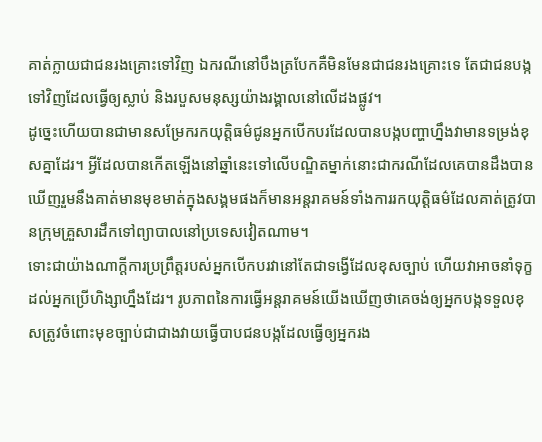គាត់ក្លាយជាជនរងគ្រោះទៅវិញ ឯករណីនៅបឹងត្របែកគឺមិនមែនជាជនរងគ្រោះទេ តែជាជនបង្កទៅវិញដែលធ្វើឲ្យស្លាប់ និងរបួសមនុស្សយ៉ាងរង្គាលនៅលើដងផ្លូវ។
ដូច្នេះហើយបានជាមានសម្រែករកយុត្តិធម៌ជូនអ្នកបើកបរដែលបានបង្កបញ្ហាហ្នឹងវាមានទម្រង់ខុសគ្នាដែរ។ អ្វីដែលបានកើតឡើងនៅឆ្នាំនេះទៅលើបណ្ឌិតម្នាក់នោះជាករណីដែលគេបានដឹងបានឃើញរួមនឹងគាត់មានមុខមាត់ក្នុងសង្គមផងក៏មានអន្តរាគមន៍ទាំងការរកយុត្តិធម៌ដែលគាត់ត្រូវបានក្រុមគ្រួសារដឹកទៅព្យាបាលនៅប្រទេសវៀតណាម។
ទោះជាយ៉ាងណាក្ដីការប្រព្រឹត្តរបស់អ្នកបើកបរវានៅតែជាទង្វើដែលខុសច្បាប់ ហើយវាអាចនាំទុក្ខដល់អ្នកប្រើហិង្សាហ្នឹងដែរ។ រូបភាពនៃការធ្វើអន្តរាគមន៍យើងឃើញថាគេចង់ឲ្យអ្នកបង្កទទួលខុសត្រូវចំពោះមុខច្បាប់ជាជាងវាយធ្វើបាបជនបង្កដែលធ្វើឲ្យអ្នករង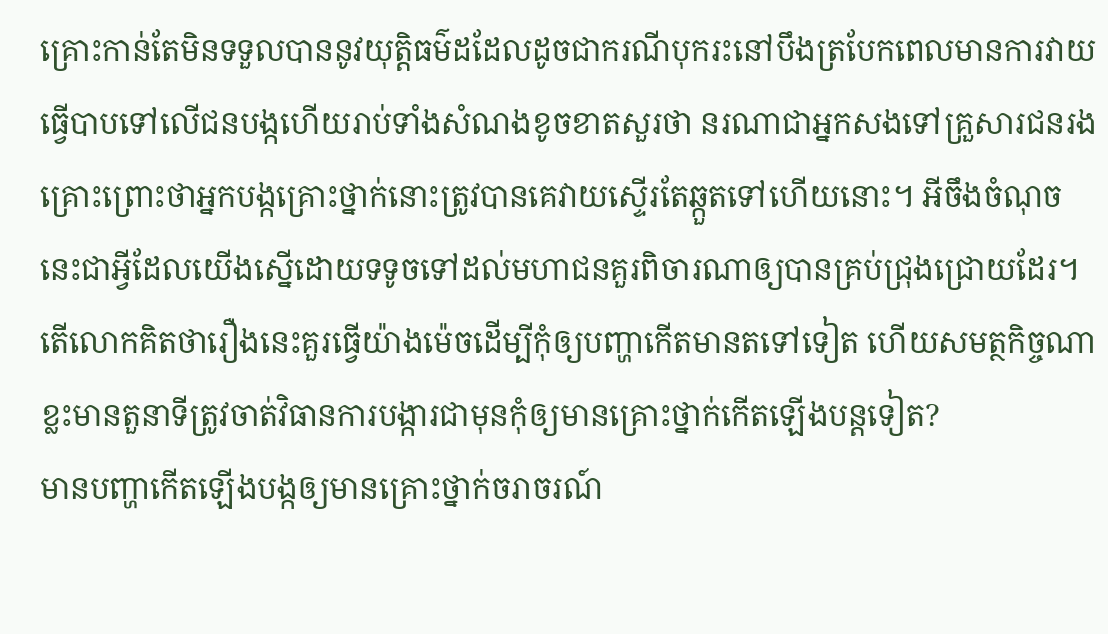គ្រោះកាន់តែមិនទទួលបាននូវយុត្តិធម៌ដដែលដូចជាករណីបុករះនៅបឹងត្របែកពេលមានការវាយធ្វើបាបទៅលើជនបង្កហើយរាប់ទាំងសំណងខូចខាតសួរថា នរណាជាអ្នកសងទៅគ្រួសារជនរងគ្រោះព្រោះថាអ្នកបង្កគ្រោះថ្នាក់នោះត្រូវបានគេវាយស្ទើរតែឆ្កួតទៅហើយនោះ។ អីចឹងចំណុចនេះជាអ្វីដែលយើងស្នើដោយទទូចទៅដល់មហាជនគួរពិចារណាឲ្យបានគ្រប់ជ្រុងជ្រោយដែរ។
តើលោកគិតថារឿងនេះគួរធ្វើយ៉ាងម៉េចដើម្បីកុំឲ្យបញ្ហាកើតមានតទៅទៀត ហើយសមត្ថកិច្ចណាខ្លះមានតួនាទីត្រូវចាត់វិធានការបង្ការជាមុនកុំឲ្យមានគ្រោះថ្នាក់កើតឡើងបន្តទៀត?
មានបញ្ហាកើតឡើងបង្កឲ្យមានគ្រោះថ្នាក់ចរាចរណ៍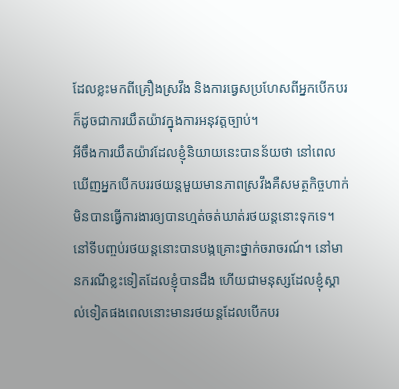ដែលខ្លះមកពីគ្រឿងស្រវឹង និងការធ្វេសប្រហែសពីអ្នកបើកបរក៏ដូចជាការយឹតយ៉ាវក្នុងការអនុវត្តច្បាប់។
អីចឹងការយឹតយ៉ាវដែលខ្ញុំនិយាយនេះបានន័យថា នៅពេលឃើញអ្នកបើកបររថយន្តមួយមានភាពស្រវឹងគឺសមត្ថកិច្ចហាក់មិនបានធ្វើការងារឲ្យបានហ្មត់ចត់ឃាត់រថយន្តនោះទុកទេ។
នៅទីបញ្ចប់រថយន្តនោះបានបង្កគ្រោះថ្នាក់ចរាចរណ៍។ នៅមានករណីខ្លះទៀតដែលខ្ញុំបានដឹង ហើយជាមនុស្សដែលខ្ញុំស្គាល់ទៀតផងពេលនោះមានរថយន្តដែលបើកបរ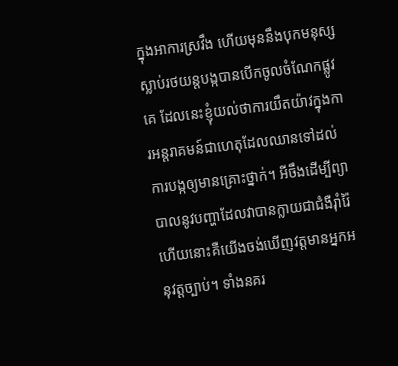ក្នុងអាការស្រវឹង ហើយមុននឹងបុកមនុស្សស្លាប់រថយន្តបង្កបានបើកចូលចំណែកផ្លូវគេ ដែលនេះខ្ញុំយល់ថាការយឹតយ៉ាវក្នុងការអន្តរាគមន៍ជាហេតុដែលឈានទៅដល់ការបង្កឲ្យមានគ្រោះថ្នាក់។ អីចឹងដើម្បីព្យាបាលនូវបញ្ហាដែលវាបានក្លាយជាជំងឺរ៉ាំរ៉ៃហើយនោះគឺយើងចង់ឃើញវត្តមានអ្នកអនុវត្តច្បាប់។ ទាំងនគរ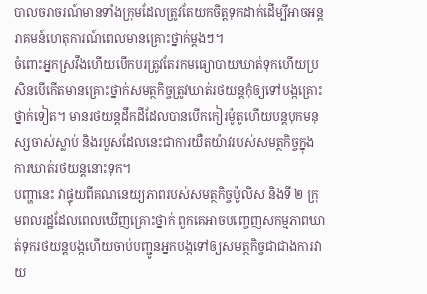បាលចរាចរណ៍មានទាំងក្រុមដែលត្រូវតែយកចិត្តទុកដាក់ដើម្បីអាចអន្តរាគមន៍ហេតុការណ៍ពេលមានគ្រោះថ្នាក់ម្ដងៗ។
ចំពោះអ្នកស្រវឹងហើយបើកបរត្រូវតែរកមធ្យោបាយឃាត់ទុកហើយប្រសិនបើកើតមានគ្រោះថ្នាក់សមត្ថកិច្ចត្រូវឃាត់រថយន្តកុំឲ្យទៅបង្កគ្រោះថ្នាក់ទៀត។ មានរថយន្តដឹកដីដែលបានបើកកៀរម៉ូតូហើយបន្តបុកមនុស្សចាស់ស្លាប់ និងរបួសដែលនេះជាការយឺតយ៉ាវរបស់សមត្ថកិច្ចក្នុងការឃាត់រថយន្តនោះទុក។
បញ្ហានេះ វាផ្ទុយពីគណនេយ្យភាពរបស់សមត្ថកិច្ចប៉ូលិស និងទី ២ ក្រុមពលរដ្ឋដែលពេលឃើញគ្រោះថ្នាក់ ពួកគេអាចបញ្ចេញសកម្មភាពឃាត់ទុករថយន្តបង្កហើយចាប់បញ្ជូនអ្នកបង្កទៅឲ្យសមត្ថកិច្ចជាជាងការវាយ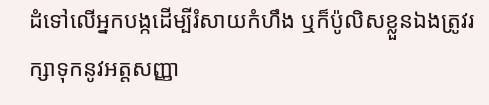ដំទៅលើអ្នកបង្កដើម្បីរំសាយកំហឹង ឬក៏ប៉ូលិសខ្លួនឯងត្រូវរក្សាទុកនូវអត្តសញ្ញា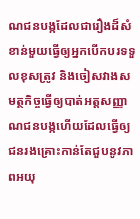ណជនបង្កដែលជារឿងដ៏សំខាន់មួយធ្វើឲ្យអ្នកបើកបរទទួលខុសត្រូវ និងចៀសវាងសមត្ថកិច្ចធ្វើឲ្យបាត់អត្តសញ្ញាណជនបង្កហើយដែលធ្វើឲ្យជនរងគ្រោះកាន់តែជួបនូវភាពអយុ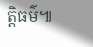ត្តិធម៌៕